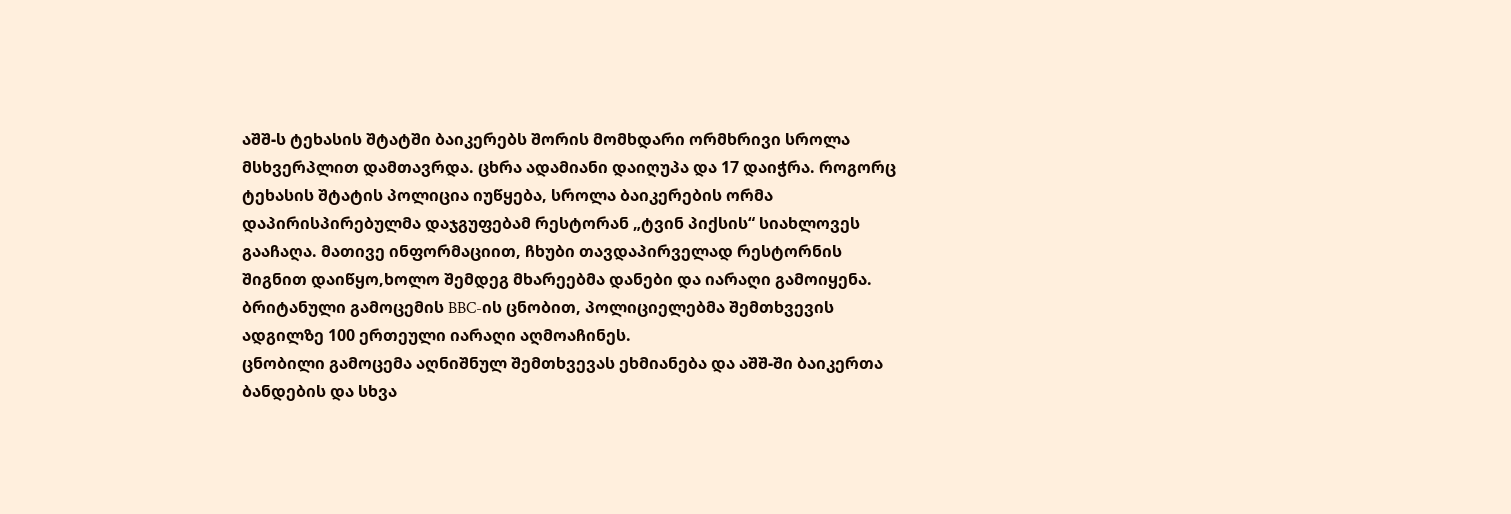აშშ-ს ტეხასის შტატში ბაიკერებს შორის მომხდარი ორმხრივი სროლა მსხვერპლით დამთავრდა. ცხრა ადამიანი დაიღუპა და 17 დაიჭრა. როგორც ტეხასის შტატის პოლიცია იუწყება, სროლა ბაიკერების ორმა დაპირისპირებულმა დაჯგუფებამ რესტორან „ტვინ პიქსის“ სიახლოვეს გააჩაღა. მათივე ინფორმაციით, ჩხუბი თავდაპირველად რესტორნის შიგნით დაიწყო,ხოლო შემდეგ მხარეებმა დანები და იარაღი გამოიყენა. ბრიტანული გამოცემის BBC-ის ცნობით, პოლიციელებმა შემთხვევის ადგილზე 100 ერთეული იარაღი აღმოაჩინეს.
ცნობილი გამოცემა აღნიშნულ შემთხვევას ეხმიანება და აშშ-ში ბაიკერთა ბანდების და სხვა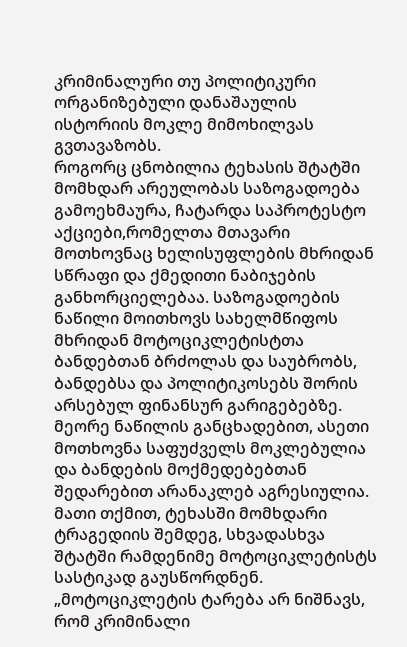კრიმინალური თუ პოლიტიკური ორგანიზებული დანაშაულის ისტორიის მოკლე მიმოხილვას გვთავაზობს.
როგორც ცნობილია ტეხასის შტატში მომხდარ არეულობას საზოგადოება გამოეხმაურა, ჩატარდა საპროტესტო აქციები,რომელთა მთავარი მოთხოვნაც ხელისუფლების მხრიდან სწრაფი და ქმედითი ნაბიჯების განხორციელებაა. საზოგადოების ნაწილი მოითხოვს სახელმწიფოს მხრიდან მოტოციკლეტისტთა ბანდებთან ბრძოლას და საუბრობს, ბანდებსა და პოლიტიკოსებს შორის არსებულ ფინანსურ გარიგებებზე.
მეორე ნაწილის განცხადებით, ასეთი მოთხოვნა საფუძველს მოკლებულია და ბანდების მოქმედებებთან შედარებით არანაკლებ აგრესიულია. მათი თქმით, ტეხასში მომხდარი ტრაგედიის შემდეგ, სხვადასხვა შტატში რამდენიმე მოტოციკლეტისტს სასტიკად გაუსწორდნენ. „მოტოციკლეტის ტარება არ ნიშნავს, რომ კრიმინალი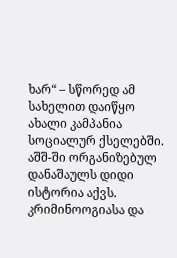ხარ“ – სწორედ ამ სახელით დაიწყო ახალი კამპანია სოციალურ ქსელებში.
აშშ-ში ორგანიზებულ დანაშაულს დიდი ისტორია აქვს. კრიმინოოგიასა და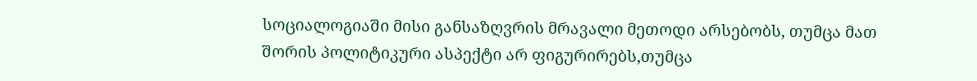სოციალოგიაში მისი განსაზღვრის მრავალი მეთოდი არსებობს, თუმცა მათ შორის პოლიტიკური ასპექტი არ ფიგურირებს,თუმცა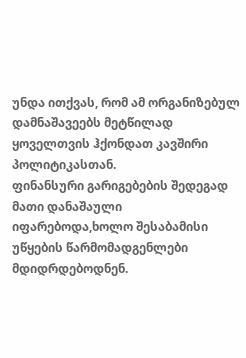უნდა ითქვას, რომ ამ ორგანიზებულ დამნაშავეებს მეტწილად ყოველთვის ჰქონდათ კავშირი პოლიტიკასთან.
ფინანსური გარიგებების შედეგად მათი დანაშაული იფარებოდა,ხოლო შესაბამისი უწყების წარმომადგენლები მდიდრდებოდნენ.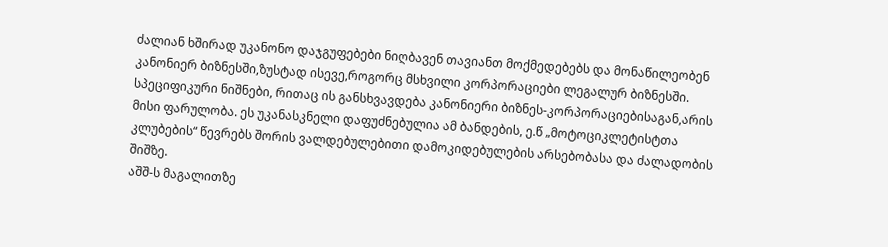ძალიან ხშირად უკანონო დაჯგუფებები ნიღბავენ თავიანთ მოქმედებებს და მონაწილეობენ კანონიერ ბიზნესში,ზუსტად ისევე,როგორც მსხვილი კორპორაციები ლეგალურ ბიზნესში.
სპეციფიკური ნიშნები, რითაც ის განსხვავდება კანონიერი ბიზნეს-კორპორაციებისაგან,არის მისი ფარულობა. ეს უკანასკნელი დაფუძნებულია ამ ბანდების, ე.წ „მოტოციკლეტისტთა კლუბების“ წევრებს შორის ვალდებულებითი დამოკიდებულების არსებობასა და ძალადობის შიშზე.
აშშ-ს მაგალითზე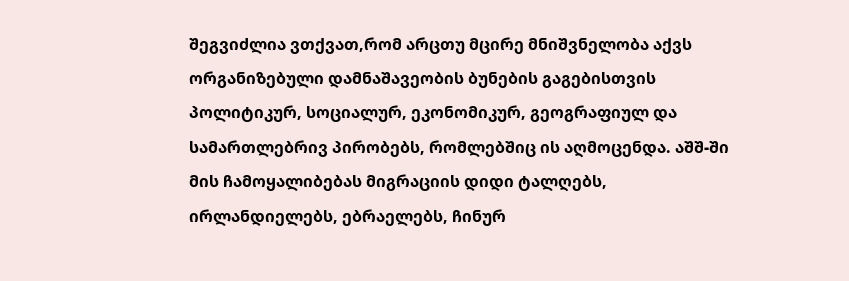შეგვიძლია ვთქვათ,რომ არცთუ მცირე მნიშვნელობა აქვს ორგანიზებული დამნაშავეობის ბუნების გაგებისთვის პოლიტიკურ, სოციალურ, ეკონომიკურ, გეოგრაფიულ და სამართლებრივ პირობებს, რომლებშიც ის აღმოცენდა. აშშ-ში მის ჩამოყალიბებას მიგრაციის დიდი ტალღებს, ირლანდიელებს, ებრაელებს, ჩინურ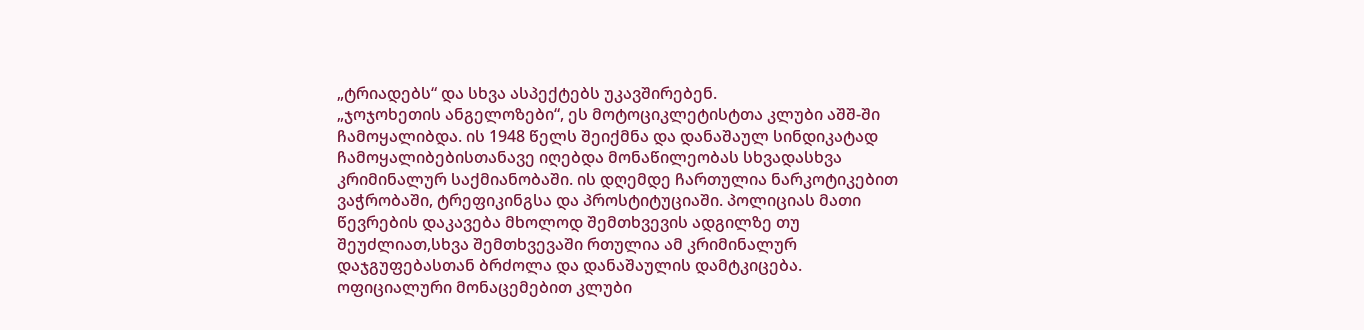„ტრიადებს“ და სხვა ასპექტებს უკავშირებენ.
„ჯოჯოხეთის ანგელოზები“, ეს მოტოციკლეტისტთა კლუბი აშშ-ში ჩამოყალიბდა. ის 1948 წელს შეიქმნა და დანაშაულ სინდიკატად ჩამოყალიბებისთანავე იღებდა მონაწილეობას სხვადასხვა კრიმინალურ საქმიანობაში. ის დღემდე ჩართულია ნარკოტიკებით ვაჭრობაში, ტრეფიკინგსა და პროსტიტუციაში. პოლიციას მათი წევრების დაკავება მხოლოდ შემთხვევის ადგილზე თუ შეუძლიათ,სხვა შემთხვევაში რთულია ამ კრიმინალურ დაჯგუფებასთან ბრძოლა და დანაშაულის დამტკიცება.
ოფიციალური მონაცემებით კლუბი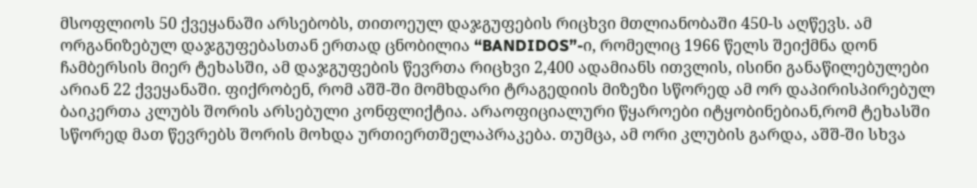მსოფლიოს 50 ქვეყანაში არსებობს, თითოეულ დაჯგუფების რიცხვი მთლიანობაში 450-ს აღწევს. ამ ორგანიზებულ დაჯგუფებასთან ერთად ცნობილია “BANDIDOS”-ი, რომელიც 1966 წელს შეიქმნა დონ ჩამბერსის მიერ ტეხასში, ამ დაჯგუფების წევრთა რიცხვი 2,400 ადამიანს ითვლის, ისინი განაწილებულები არიან 22 ქვეყანაში. ფიქრობენ, რომ აშშ-ში მომხდარი ტრაგედიის მიზეზი სწორედ ამ ორ დაპირისპირებულ ბაიკერთა კლუბს შორის არსებული კონფლიქტია. არაოფიციალური წყაროები იტყობინებიან,რომ ტეხასში სწორედ მათ წევრებს შორის მოხდა ურთიერთშელაპრაკება. თუმცა, ამ ორი კლუბის გარდა, აშშ-ში სხვა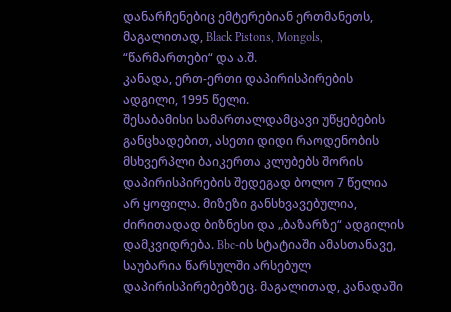დანარჩენებიც ემტერებიან ერთმანეთს, მაგალითად, Black Pistons, Mongols, “წარმართები“ და ა.შ.
კანადა, ერთ-ერთი დაპირისპირების ადგილი, 1995 წელი.
შესაბამისი სამართალდამცავი უწყებების განცხადებით, ასეთი დიდი რაოდენობის მსხვერპლი ბაიკერთა კლუბებს შორის დაპირისპირების შედეგად ბოლო 7 წელია არ ყოფილა. მიზეზი განსხვავებულია, ძირითადად ბიზნესი და „ბაზარზე“ ადგილის დამკვიდრება. Bbc-ის სტატიაში ამასთანავე, საუბარია წარსულში არსებულ დაპირისპირებებზეც. მაგალითად, კანადაში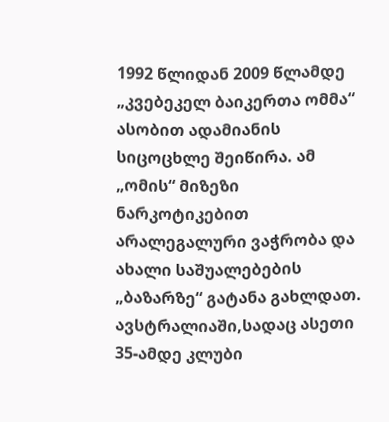1992 წლიდან 2009 წლამდე „კვებეკელ ბაიკერთა ომმა“ ასობით ადამიანის სიცოცხლე შეიწირა. ამ „ომის“ მიზეზი ნარკოტიკებით არალეგალური ვაჭრობა და ახალი საშუალებების „ბაზარზე“ გატანა გახლდათ.
ავსტრალიაში,სადაც ასეთი 35-ამდე კლუბი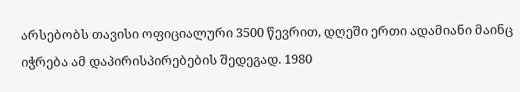არსებობს თავისი ოფიციალური 3500 წევრით, დღეში ერთი ადამიანი მაინც იჭრება ამ დაპირისპირებების შედეგად. 1980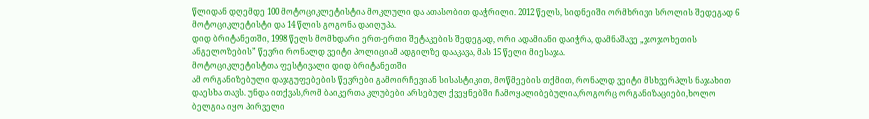წლიდან დღემდე 100 მოტოციკლეტისტია მოკლული და ათასობით დაჭრილი. 2012 წელს, სიდნეიში ორმხრივი სროლის შედეგად 6 მოტოციკლეტისტი და 14 წლის გოგონა დაიღუპა.
დიდ ბრიტანეთში, 1998 წელს მომხდარი ერთ-ერთი შეტაკების შედეგად, ორი ადამიანი დაიჭრა, დამნაშავე „ჯოჯოხეთის ანგელოზების” წევრი რონალდ ვეიტი პოლიციამ ადგილზე დააკავა, მას 15 წელი მიესაჯა.
მოტოციკლეტისტთა ფესტივალი დიდ ბრიტანეთში
ამ ორგანიზებული დაჯგუფებების წევრები გამოირჩევიან სისასტიკით, მოწმეების თქმით, რონალდ ვეიტი მსხვერპლს ნაჯახით დაესხა თავს. უნდა ითქვას,რომ ბაიკერთა კლუბები არსებულ ქვეყნებში ჩამოყალიბებულია,როგორც ორგანიზაციები,ხოლო ბელგია იყო პირველი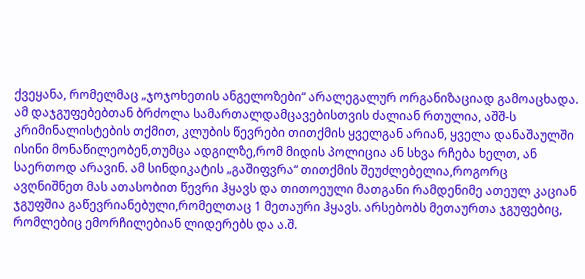ქვეყანა, რომელმაც „ჯოჯოხეთის ანგელოზები“ არალეგალურ ორგანიზაციად გამოაცხადა.
ამ დაჯგუფებებთან ბრძოლა სამართალდამცავებისთვის ძალიან რთულია, აშშ-ს კრიმინალისტების თქმით, კლუბის წევრები თითქმის ყველგან არიან, ყველა დანაშაულში ისინი მონაწილეობენ,თუმცა ადგილზე,რომ მიდის პოლიცია ან სხვა რჩება ხელთ, ან საერთოდ არავინ. ამ სინდიკატის „გაშიფვრა“ თითქმის შეუძლებელია,როგორც ავღნიშნეთ მას ათასობით წევრი ჰყავს და თითოეული მათგანი რამდენიმე ათეულ კაციან ჯგუფშია გაწევრიანებული,რომელთაც 1 მეთაური ჰყავს. არსებობს მეთაურთა ჯგუფებიც, რომლებიც ემორჩილებიან ლიდერებს და ა.შ.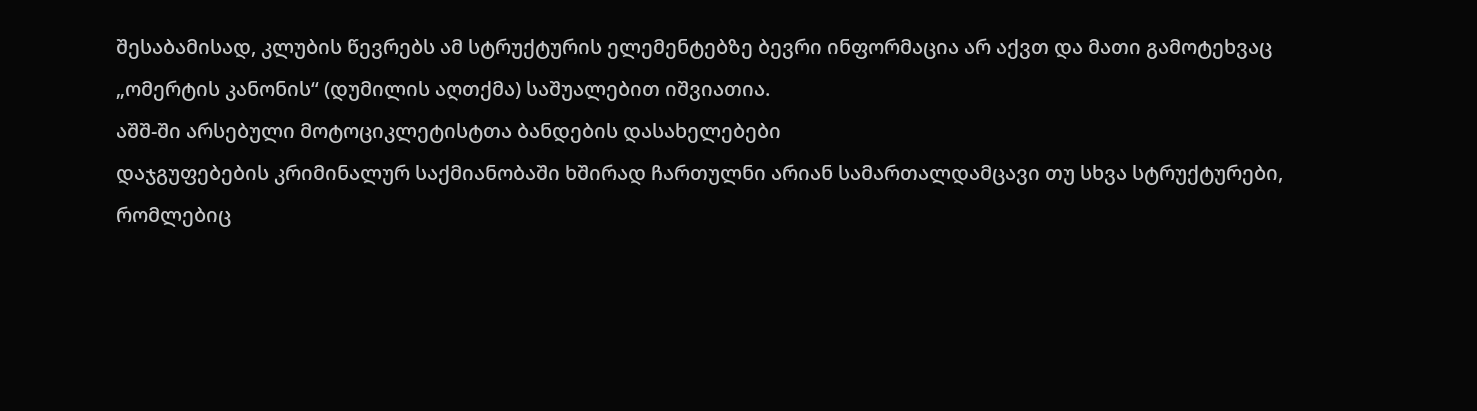შესაბამისად, კლუბის წევრებს ამ სტრუქტურის ელემენტებზე ბევრი ინფორმაცია არ აქვთ და მათი გამოტეხვაც „ომერტის კანონის“ (დუმილის აღთქმა) საშუალებით იშვიათია.
აშშ-ში არსებული მოტოციკლეტისტთა ბანდების დასახელებები
დაჯგუფებების კრიმინალურ საქმიანობაში ხშირად ჩართულნი არიან სამართალდამცავი თუ სხვა სტრუქტურები, რომლებიც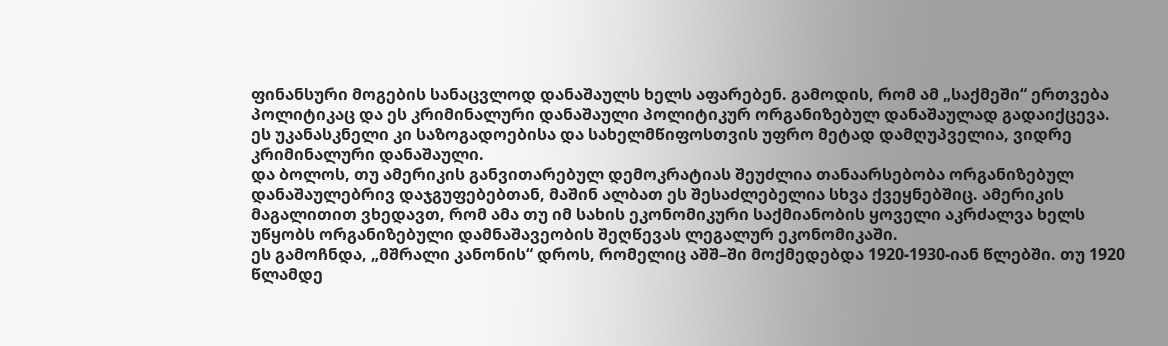ფინანსური მოგების სანაცვლოდ დანაშაულს ხელს აფარებენ. გამოდის, რომ ამ „საქმეში“ ერთვება პოლიტიკაც და ეს კრიმინალური დანაშაული პოლიტიკურ ორგანიზებულ დანაშაულად გადაიქცევა. ეს უკანასკნელი კი საზოგადოებისა და სახელმწიფოსთვის უფრო მეტად დამღუპველია, ვიდრე კრიმინალური დანაშაული.
და ბოლოს, თუ ამერიკის განვითარებულ დემოკრატიას შეუძლია თანაარსებობა ორგანიზებულ დანაშაულებრივ დაჯგუფებებთან, მაშინ ალბათ ეს შესაძლებელია სხვა ქვეყნებშიც. ამერიკის მაგალითით ვხედავთ, რომ ამა თუ იმ სახის ეკონომიკური საქმიანობის ყოველი აკრძალვა ხელს უწყობს ორგანიზებული დამნაშავეობის შეღწევას ლეგალურ ეკონომიკაში.
ეს გამოჩნდა, „მშრალი კანონის“ დროს, რომელიც აშშ–ში მოქმედებდა 1920-1930-იან წლებში. თუ 1920 წლამდე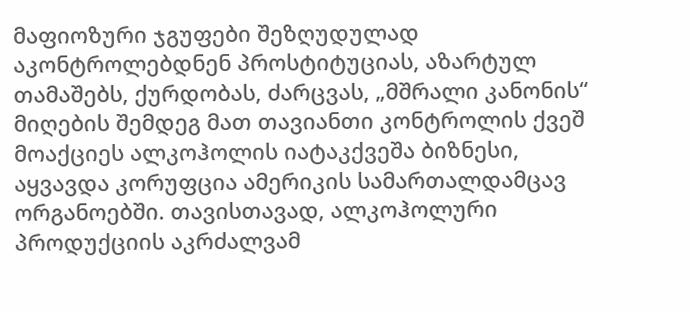მაფიოზური ჯგუფები შეზღუდულად აკონტროლებდნენ პროსტიტუციას, აზარტულ თამაშებს, ქურდობას, ძარცვას, „მშრალი კანონის“ მიღების შემდეგ მათ თავიანთი კონტროლის ქვეშ მოაქციეს ალკოჰოლის იატაკქვეშა ბიზნესი, აყვავდა კორუფცია ამერიკის სამართალდამცავ ორგანოებში. თავისთავად, ალკოჰოლური პროდუქციის აკრძალვამ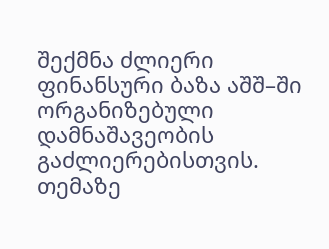შექმნა ძლიერი ფინანსური ბაზა აშშ–ში ორგანიზებული დამნაშავეობის გაძლიერებისთვის.
თემაზე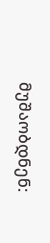მუშაობდნენ: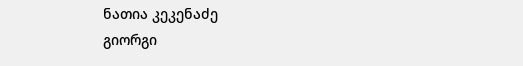ნათია კეკენაძე
გიორგი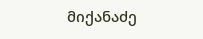მიქანაძე